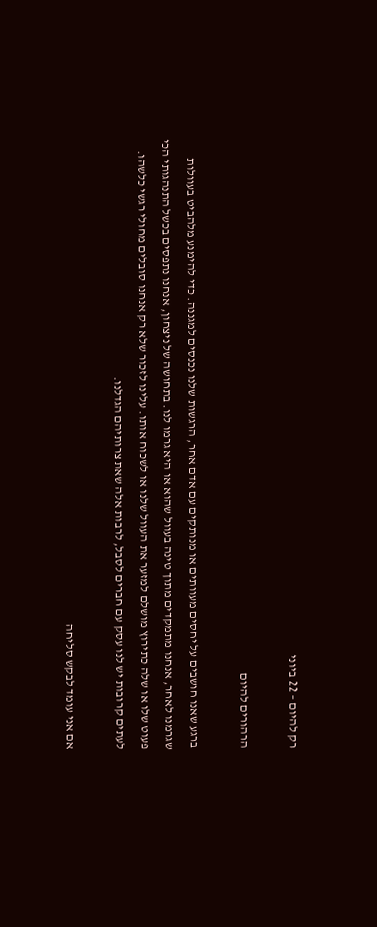רק להיום – 22 ביוני

הרהורים להיום

ברגע שאנו חושבים על יחסים מעוותים או מנותקים עם אדם אחר, הרגשות שלנו נכנסים למגננה. כדי להימנע מלהביט בעוולות שגרמנו לאחר, אנחנו מתמקדים מתוך טינה בעוול שהוא או היא גרמו לנו. בתחושה של ניצחון, אנחנו נתפסים בכשל התנהגותי הכי פעוט שלו או שלה כתירוץ מושלם למזער את העוול שלנו או לשכוח אותו. עלינו לזכור שלא רק אנחנו סובלים מחולי רגשי כלשהו. לעתים קרובות יש לנו עסק עם חברים לסבל, לרבות אלה שאת צרותיהם הגדלנו.

אם אני עומד לבקש סליחה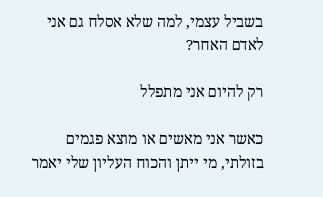בשביל עצמי, למה שלא אסלח גם אני לאדם האחר?

רק להיום אני מתפלל

כאשר אני מאשים או מוצא פגמים בזולתי, מי ייתן והכוח העליון שלי יאמר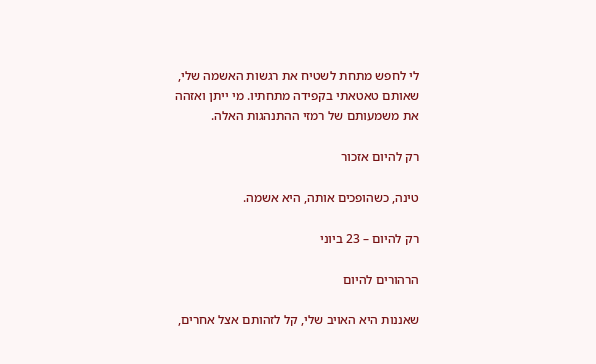לי לחפש מתחת לשטיח את רגשות האשמה שלי, שאותם טאטאתי בקפידה מתחתיו. מי ייתן ואזהה את משמעותם של רמזי ההתנהגות האלה.

רק להיום אזכור

טינה, כשהופכים אותה, היא אשמה.

רק להיום – 23 ביוני

הרהורים להיום

שאננות היא האויב שלי, קל לזהותם אצל אחרים,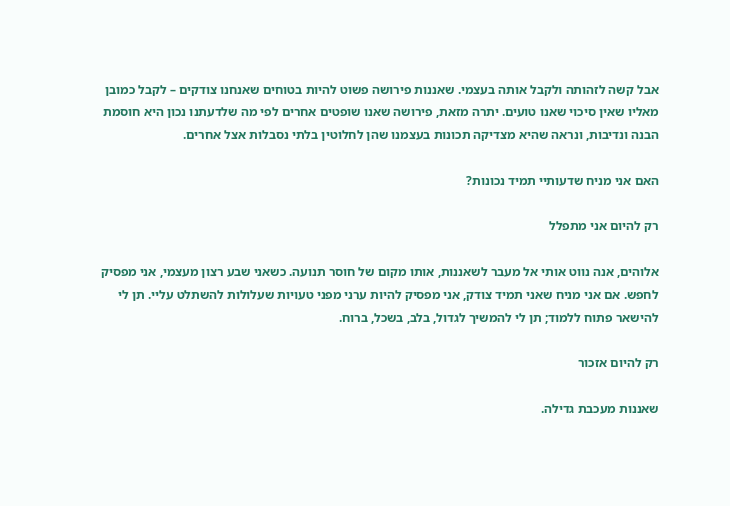אבל קשה לזהותה ולקבל אותה בעצמי. שאננות פירושה פשוט להיות בטוחים שאנחנו צודקים – לקבל כמובן מאליו שאין סיכוי שאנו טועים. יתרה מזאת, פירושה שאנו שופטים אחרים לפי מה שלדעתנו נכון היא חוסמת הבנה ונדיבות, ונראה שהיא מצדיקה תכונות בעצמנו שהן לחלוטין בלתי נסבלות אצל אחרים.

האם אני מניח שדעותיי תמיד נכונות?

רק להיום אני מתפלל

אלוהים, אנה נווט אותי אל מעבר לשאננות, אותו מקום של חוסר תנועה. כשאני שבע רצון מעצמי, אני מפסיק לחפש. אם אני מניח שאני תמיד צודק, אני מפסיק להיות ערני מפני טעויות שעלולות להשתלט עליי. תן לי להישאר פתוח ללמוד; תן לי להמשיך לגדול, בלב, בשכל, ברוח.

רק להיום אזכור

שאננות מעכבת גדילה.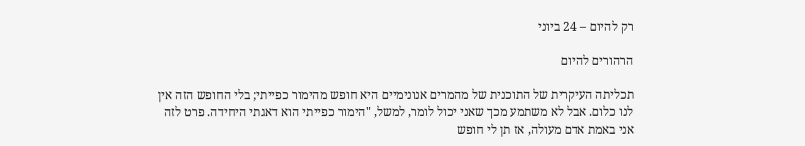רק להיום – 24 ביוני

הרהורים להיום

תכליתה העיקרית של התוכנית של מהמרים אנונימיים היא חופש מהימור כפייתי; בלי החופש הזה אין לנו כלום. אבל לא משתמע מכך שאני יכול לומר, למשל, "הימור כפייתי הוא דאגתי היחידה. פרט לזה אני באמת אדם מעולה, אז תן לי חופש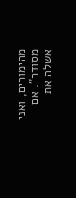מהימורים, ואני מסודר". אם אשלה את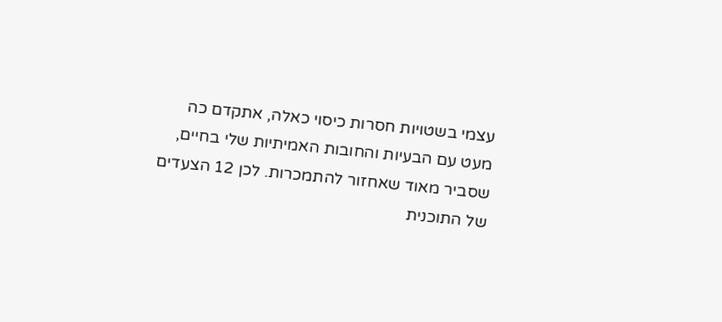עצמי בשטויות חסרות כיסוי כאלה, אתקדם כה מעט עם הבעיות והחובות האמיתיות שלי בחיים, שסביר מאוד שאחזור להתמכרות. לכן 12 הצעדים של התוכנית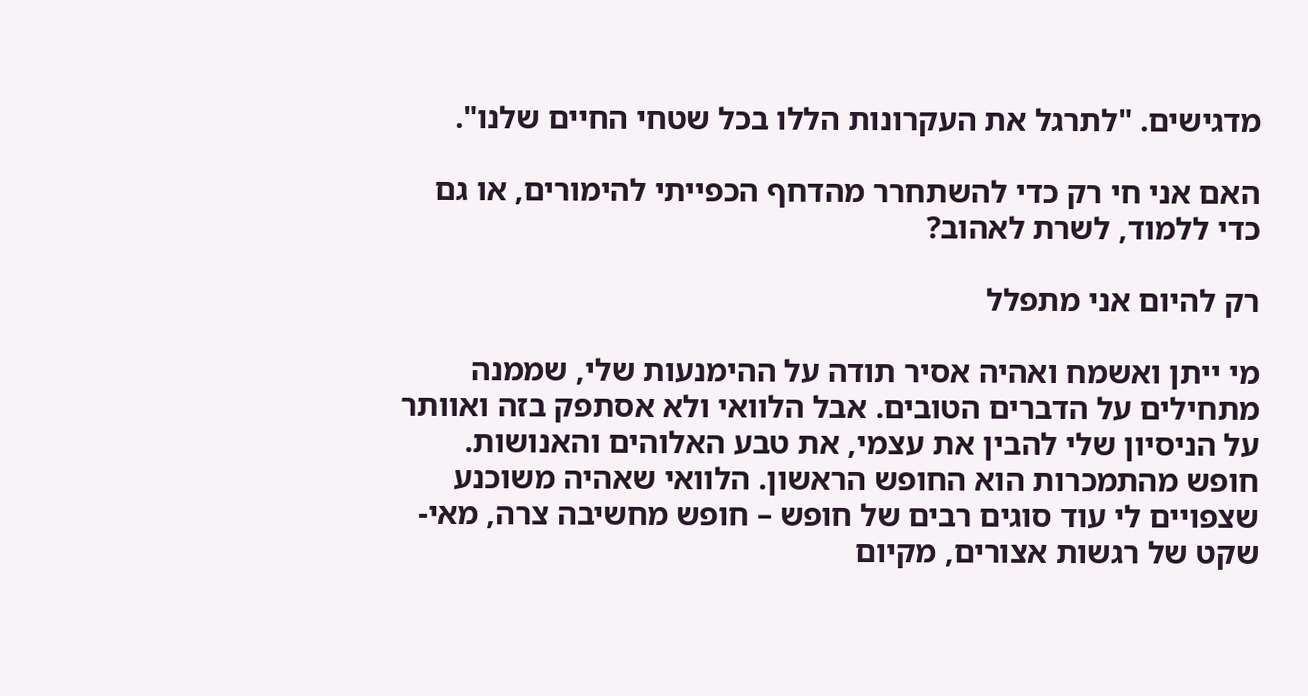מדגישים. "לתרגל את העקרונות הללו בכל שטחי החיים שלנו".

האם אני חי רק כדי להשתחרר מהדחף הכפייתי להימורים, או גם כדי ללמוד, לשרת לאהוב?

רק להיום אני מתפלל

מי ייתן ואשמח ואהיה אסיר תודה על ההימנעות שלי, שממנה מתחילים על הדברים הטובים. אבל הלוואי ולא אסתפק בזה ואוותר על הניסיון שלי להבין את עצמי, את טבע האלוהים והאנושות. חופש מהתמכרות הוא החופש הראשון. הלוואי שאהיה משוכנע שצפויים לי עוד סוגים רבים של חופש – חופש מחשיבה צרה, מאי-שקט של רגשות אצורים, מקיום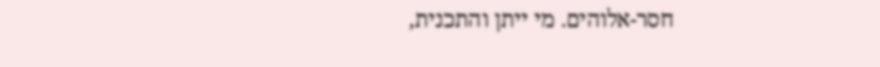חסר-אלוהים. מי ייתן והתכנית,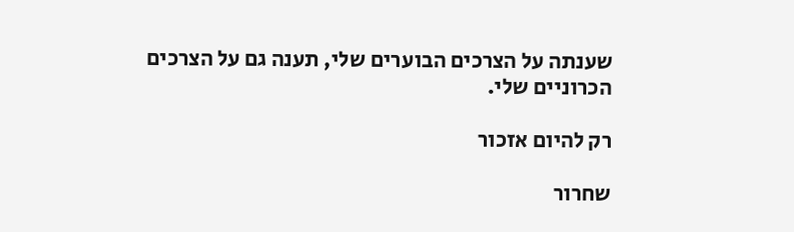שענתה על הצרכים הבוערים שלי, תענה גם על הצרכים הכרוניים שלי.

רק להיום אזכור

שחרור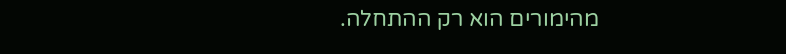מהימורים הוא רק ההתחלה.